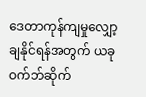ဒေတာကုန်ကျမှုလျှော့ချနိုင်ရန်အတွက် ယခုဝက်ဘ်ဆိုက်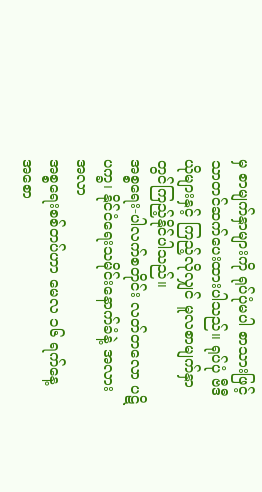မှ စာမျက်နှာများကို ရုပ်ပုံမပါ စာသားဖြင့်သာတင်ဆက်ပေးထားပါသည်။ ရုပ်ပုံ ဗီဒီယိုများနှင့် ကြည့်လိုလျှင် မူလစာမျက်နှာတွင်ကြည့်နိုင်ပါသည်။
အစ္စရေး-ပါလက်စတိုင်း လတ်တလော ပဋိပက္ခ၊ နိုင်ငံရေးသမိုင်းနောက်ခံနဲ့ အလားအလာ
အစ္စရေးစစ်တပ်ဟာ မေလ ၁၆ ရက်နေ့ အစော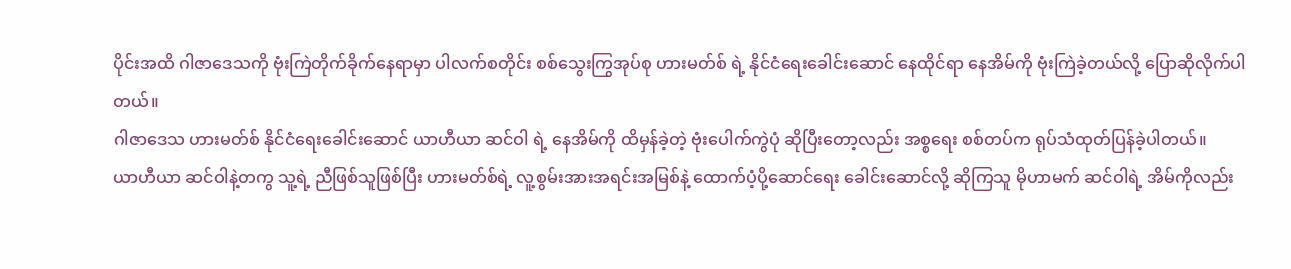ပိုင်းအထိ ဂါဇာဒေသကို ဗုံးကြဲတိုက်ခိုက်နေရာမှာ ပါလက်စတိုင်း စစ်သွေးကြွအုပ်စု ဟားမတ်စ် ရဲ့ နိုင်ငံရေးခေါင်းဆောင် နေထိုင်ရာ နေအိမ်ကို ဗုံးကြဲခဲ့တယ်လို့ ပြောဆိုလိုက်ပါတယ်။
ဂါဇာဒေသ ဟားမတ်စ် နိုင်ငံရေးခေါင်းဆောင် ယာဟီယာ ဆင်ဝါ ရဲ့ နေအိမ်ကို ထိမှန်ခဲ့တဲ့ ဗုံးပေါက်ကွဲပုံ ဆိုပြီးတော့လည်း အစ္စရေး စစ်တပ်က ရုပ်သံထုတ်ပြန်ခဲ့ပါတယ်။
ယာဟီယာ ဆင်ဝါနဲ့တကွ သူ့ရဲ့ ညီဖြစ်သူဖြစ်ပြီး ဟားမတ်စ်ရဲ့ လူ့စွမ်းအားအရင်းအမြစ်နဲ့ ထောက်ပံ့ပို့ဆောင်ရေး ခေါင်းဆောင်လို့ ဆိုကြသူ မိုဟာမက် ဆင်ဝါရဲ့ အိမ်ကိုလည်း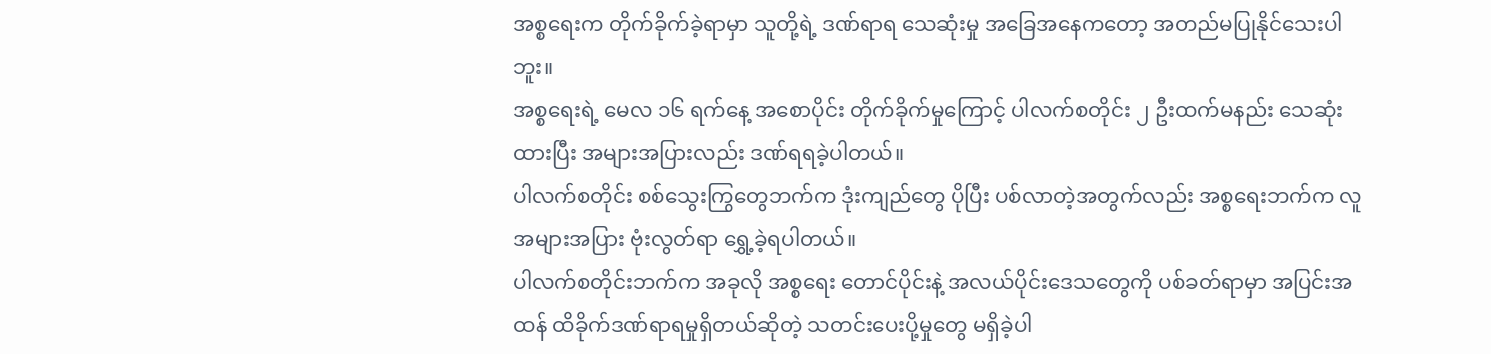အစ္စရေးက တိုက်ခိုက်ခဲ့ရာမှာ သူတို့ရဲ့ ဒဏ်ရာရ သေဆုံးမှု အခြေအနေကတော့ အတည်မပြုနိုင်သေးပါဘူး။
အစ္စရေးရဲ့ မေလ ၁၆ ရက်နေ့ အစောပိုင်း တိုက်ခိုက်မှုကြောင့် ပါလက်စတိုင်း ၂ ဦးထက်မနည်း သေဆုံးထားပြီး အများအပြားလည်း ဒဏ်ရရခဲ့ပါတယ်။
ပါလက်စတိုင်း စစ်သွေးကြွတွေဘက်က ဒုံးကျည်တွေ ပိုပြီး ပစ်လာတဲ့အတွက်လည်း အစ္စရေးဘက်က လူအများအပြား ဗုံးလွတ်ရာ ရွှေ့ခဲ့ရပါတယ်။
ပါလက်စတိုင်းဘက်က အခုလို အစ္စရေး တောင်ပိုင်းနဲ့ အလယ်ပိုင်းဒေသတွေကို ပစ်ခတ်ရာမှာ အပြင်းအထန် ထိခိုက်ဒဏ်ရာရမှုရှိတယ်ဆိုတဲ့ သတင်းပေးပို့မှုတွေ မရှိခဲ့ပါ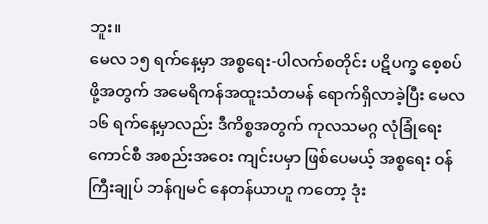ဘူး။
မေလ ၁၅ ရက်နေ့မှာ အစ္စရေး-ပါလက်စတိုင်း ပဋိပက္ခ စေ့စပ်ဖို့အတွက် အမေရိကန်အထူးသံတမန် ရောက်ရှိလာခဲ့ပြီး မေလ ၁၆ ရက်နေ့မှာလည်း ဒီကိစ္စအတွက် ကုလသမဂ္ဂ လုံခြုံရေးကောင်စီ အစည်းအဝေး ကျင်းပမှာ ဖြစ်ပေမယ့် အစ္စရေး ဝန်ကြီးချုပ် ဘန်ဂျမင် နေတန်ယာဟူ ကတော့ ဒုံး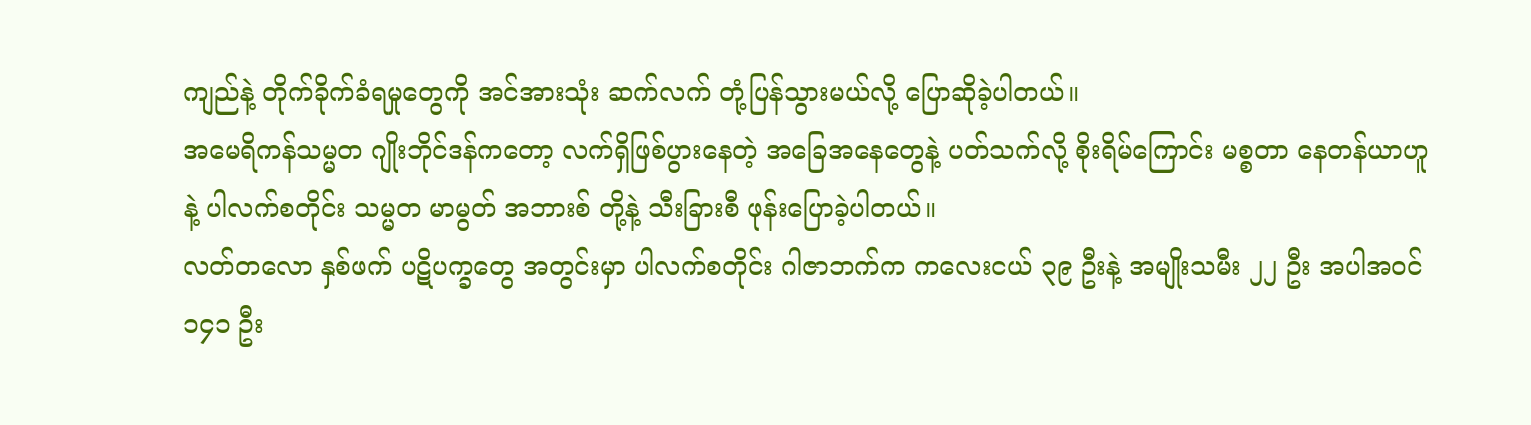ကျည်နဲ့ တိုက်ခိုက်ခံရမှုတွေကို အင်အားသုံး ဆက်လက် တုံ့ပြန်သွားမယ်လို့ ပြောဆိုခဲ့ပါတယ်။
အမေရိကန်သမ္မတ ဂျိုးဘိုင်ဒန်ကတော့ လက်ရှိဖြစ်ပွားနေတဲ့ အခြေအနေတွေနဲ့ ပတ်သက်လို့ စိုးရိမ်ကြောင်း မစ္စတာ နေတန်ယာဟူနဲ့ ပါလက်စတိုင်း သမ္မတ မာမွတ် အဘားစ် တို့နဲ့ သီးခြားစီ ဖုန်းပြောခဲ့ပါတယ်။
လတ်တလော နှစ်ဖက် ပဋိပက္ခတွေ အတွင်းမှာ ပါလက်စတိုင်း ဂါဇာဘက်က ကလေးငယ် ၃၉ ဦးနဲ့ အမျိုးသမီး ၂၂ ဦး အပါအဝင် ၁၄၁ ဦး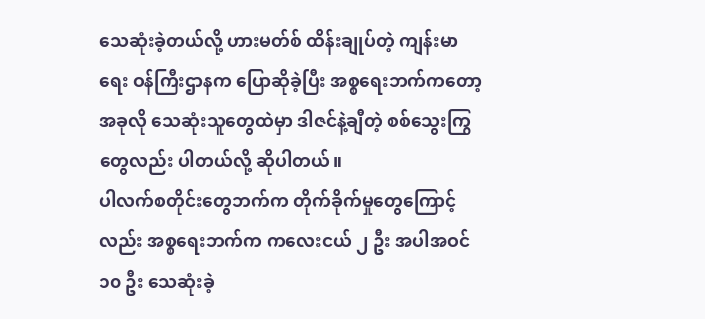သေဆုံးခဲ့တယ်လို့ ဟားမတ်စ် ထိန်းချုပ်တဲ့ ကျန်းမာရေး ဝန်ကြီးဌာနက ပြောဆိုခဲ့ပြီး အစ္စရေးဘက်ကတော့ အခုလို သေဆုံးသူတွေထဲမှာ ဒါဇင်နဲ့ချီတဲ့ စစ်သွေးကြွတွေလည်း ပါတယ်လို့ ဆိုပါတယ်။
ပါလက်စတိုင်းတွေဘက်က တိုက်ခိုက်မှုတွေကြောင့်လည်း အစ္စရေးဘက်က ကလေးငယ် ၂ ဦး အပါအဝင် ၁၀ ဦး သေဆုံးခဲ့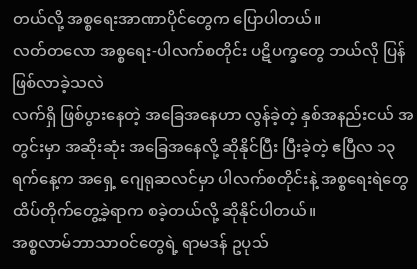တယ်လို့ အစ္စရေးအာဏာပိုင်တွေက ပြောပါတယ်။
လတ်တလော အစ္စရေး-ပါလက်စတိုင်း ပဋိပက္ခတွေ ဘယ်လို ပြန်ဖြစ်လာခဲ့သလဲ
လက်ရှိ ဖြစ်ပွားနေတဲ့ အခြေအနေဟာ လွန်ခဲ့တဲ့ နှစ်အနည်းငယ် အတွင်းမှာ အဆိုးဆုံး အခြေအနေလို့ ဆိုနိုင်ပြီး ပြီးခဲ့တဲ့ ဧပြီလ ၁၃ ရက်နေ့က အရှေ့ ဂျေရုဆလင်မှာ ပါလက်စတိုင်းနဲ့ အစ္စရေးရဲတွေ ထိပ်တိုက်တွေ့ခဲ့ရာက စခဲ့တယ်လို့ ဆိုနိုင်ပါတယ်။
အစ္စလာမ်ဘာသာဝင်တွေရဲ့ ရာမဒန် ဥပုသ်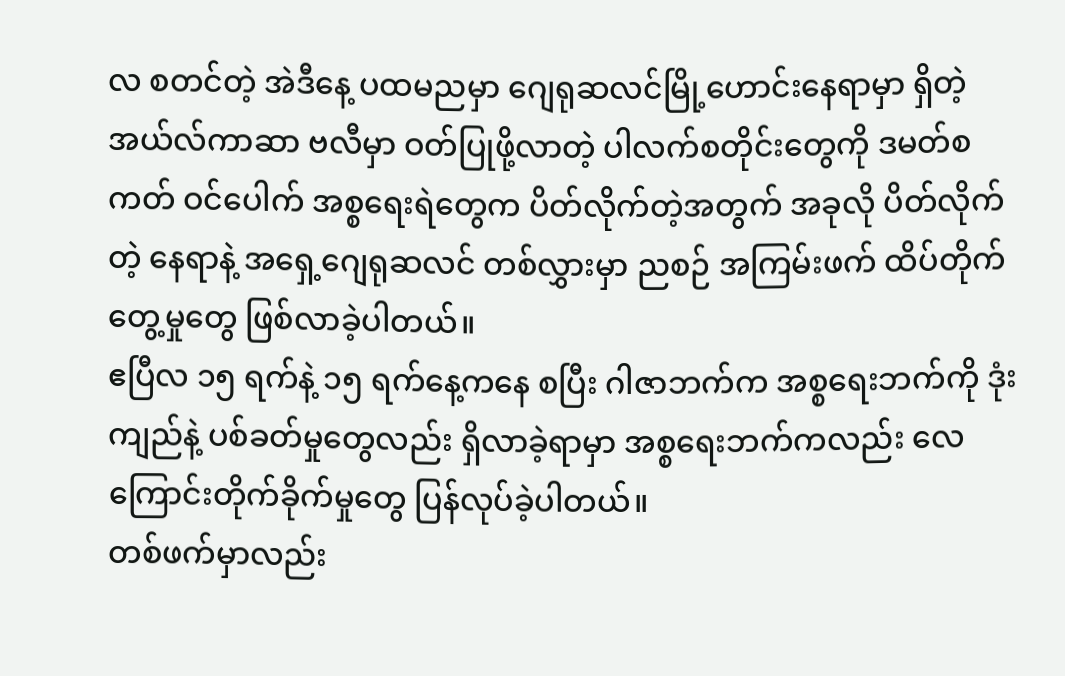လ စတင်တဲ့ အဲဒီနေ့ ပထမညမှာ ဂျေရုဆလင်မြို့ဟောင်းနေရာမှာ ရှိတဲ့ အယ်လ်ကာဆာ ဗလီမှာ ဝတ်ပြုဖို့လာတဲ့ ပါလက်စတိုင်းတွေကို ဒမတ်စကတ် ဝင်ပေါက် အစ္စရေးရဲတွေက ပိတ်လိုက်တဲ့အတွက် အခုလို ပိတ်လိုက်တဲ့ နေရာနဲ့ အရှေ့ဂျေရုဆလင် တစ်လွှားမှာ ညစဉ် အကြမ်းဖက် ထိပ်တိုက်တွေ့မှုတွေ ဖြစ်လာခဲ့ပါတယ်။
ဧပြီလ ၁၅ ရက်နဲ့ ၁၅ ရက်နေ့ကနေ စပြီး ဂါဇာဘက်က အစ္စရေးဘက်ကို ဒုံးကျည်နဲ့ ပစ်ခတ်မှုတွေလည်း ရှိလာခဲ့ရာမှာ အစ္စရေးဘက်ကလည်း လေကြောင်းတိုက်ခိုက်မှုတွေ ပြန်လုပ်ခဲ့ပါတယ်။
တစ်ဖက်မှာလည်း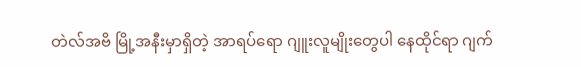တဲလ်အဗိ မြို့အနီးမှာရှိတဲ့ အာရပ်ရော ဂျူးလူမျိုးတွေပါ နေထိုင်ရာ ဂျက်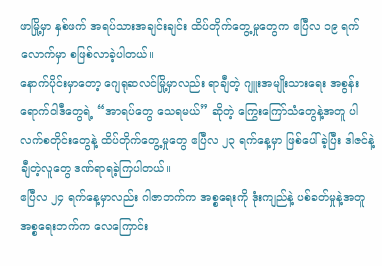ဖာမြို့မှာ နှစ်ဖက် အရပ်သားအချင်းချင်း ထိပ်တိုက်တွေ့မှုတွေက ဧပြီလ ၁၉ ရက်လောက်မှာ စဖြစ်လာခဲ့ပါတယ်။
နောက်ပိုင်းမှာတော့ ဂျေရုဆလင်မြို့မှာလည်း ရာချီတဲ့ ဂျူးအမျိုးသားရေး အစွန်းရောက်ဝါဒီတွေရဲ့ “အာရပ်တွေ သေရမယ်” ဆိုတဲ့ ကြွေးကြော်သံတွေနဲ့အတူ ပါလက်စတိုင်းတွေနဲ့ ထိပ်တိုက်တွေ့မှုတွေ ဧပြီလ ၂၃ ရက်နေ့မှာ ဖြစ်ပေါ်ခဲ့ပြီး ဒါဇင်နဲ့ချီတဲ့လူတွေ ဒဏ်ရာရခဲ့ကြပါတယ်။
ဧပြီလ ၂၄ ရက်နေ့မှာလည်း ဂါဇာဘက်က အစ္စရေးကို ဒုံးကျည်နဲ့ ပစ်ခတ်မှုနဲ့အတူ အစ္စရေးဘက်က လေကြောင်း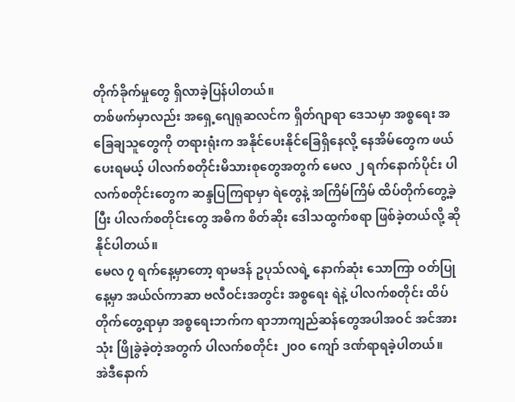တိုက်ခိုက်မှုတွေ ရှိလာခဲ့ပြန်ပါတယ်။
တစ်ဖက်မှာလည်း အရှေ့ဂျေရုဆလင်က ရှိတ်ဂျာရာ ဒေသမှာ အစ္စရေး အခြေချသူတွေကို တရားရုံးက အနိုင်ပေးနိုင်ခြေရှိနေလို့ နေအိမ်တွေက ဖယ်ပေးရမယ့် ပါလက်စတိုင်းမိသားစုတွေအတွက် မေလ ၂ ရက်နောက်ပိုင်း ပါလက်စတိုင်းတွေက ဆန္ဒပြကြရာမှာ ရဲတွေနဲ့ အကြိမ်ကြိမ် ထိပ်တိုက်တွေ့ခဲ့ပြီး ပါလက်စတိုင်းတွေ အဓိက စိတ်ဆိုး ဒေါသထွက်စရာ ဖြစ်ခဲ့တယ်လို့ ဆိုနိုင်ပါတယ်။
မေလ ၇ ရက်နေ့မှာတော့ ရာမဒန် ဥပုသ်လရဲ့ နောက်ဆုံး သောကြာ ဝတ်ပြုနေ့မှာ အယ်လ်ကာဆာ ဗလီဝင်းအတွင်း အစ္စရေး ရဲနဲ့ ပါလက်စတိုင်း ထိပ်တိုက်တွေ့ရာမှာ အစ္စရေးဘက်က ရာဘာကျည်ဆန်တွေအပါအဝင် အင်အားသုံး ဖြိုခွဲခဲ့တဲ့အတွက် ပါလက်စတိုင်း ၂၀ဝ ကျော် ဒဏ်ရာရခဲ့ပါတယ်။
အဲဒီနောက်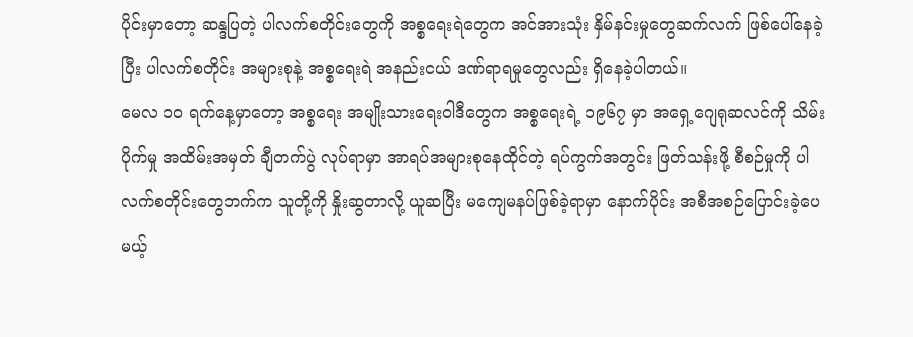ပိုင်းမှာတော့ ဆန္ဒပြတဲ့ ပါလက်စတိုင်းတွေကို အစ္စရေးရဲတွေက အင်အားသုံး နှိမ်နင်းမှုတွေဆက်လက် ဖြစ်ပေါ်နေခဲ့ပြီး ပါလက်စတိုင်း အများစုနဲ့ အစ္စရေးရဲ အနည်းငယ် ဒဏ်ရာရမှုတွေလည်း ရှိနေခဲ့ပါတယ်။
မေလ ၁၀ ရက်နေ့မှာတော့ အစ္စရေး အမျိုးသားရေးဝါဒီတွေက အစ္စရေးရဲ့ ၁၉၆၇ မှာ အရှေ့ဂျေရုဆလင်ကို သိမ်းပိုက်မှု အထိမ်းအမှတ် ချီတက်ပွဲ လုပ်ရာမှာ အာရပ်အများစုနေထိုင်တဲ့ ရပ်ကွက်အတွင်း ဖြတ်သန်းဖို့ စီစဉ်မှုကို ပါလက်စတိုင်းတွေဘက်က သူတို့ကို နှိုးဆွတာလို့ ယူဆပြီး မကျေမနပ်ဖြစ်ခဲ့ရာမှာ နောက်ပိုင်း အစီအစဉ်ပြောင်းခဲ့ပေမယ့်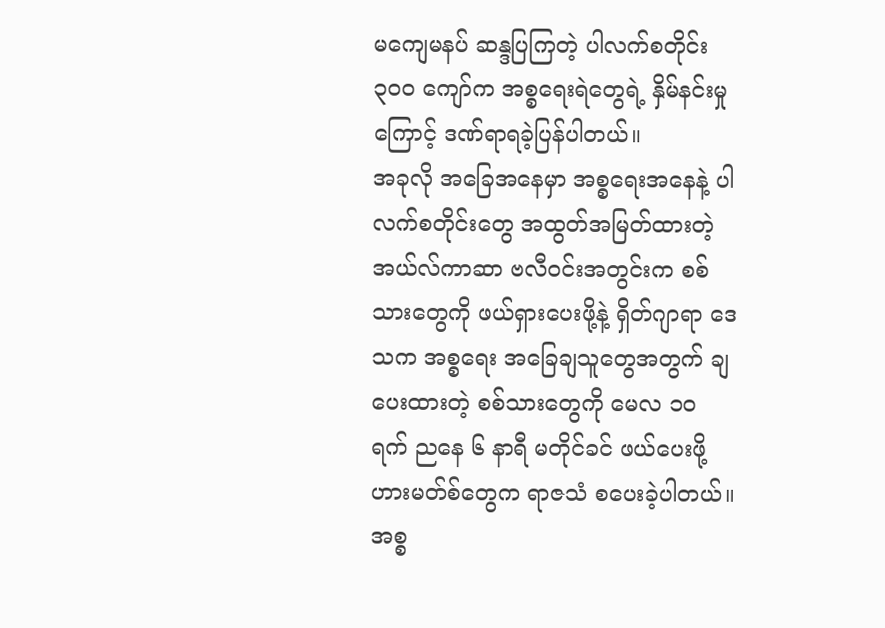မကျေမနပ် ဆန္ဒပြကြတဲ့ ပါလက်စတိုင်း ၃၀ဝ ကျော်က အစ္စရေးရဲတွေရဲ့ နှိမ်နင်းမှုကြောင့် ဒဏ်ရာရခဲ့ပြန်ပါတယ်။
အခုလို အခြေအနေမှာ အစ္စရေးအနေနဲ့ ပါလက်စတိုင်းတွေ အထွတ်အမြတ်ထားတဲ့ အယ်လ်ကာဆာ ဗလီဝင်းအတွင်းက စစ်သားတွေကို ဖယ်ရှားပေးဖို့နဲ့ ရှိတ်ဂျာရာ ဒေသက အစ္စရေး အခြေချသူတွေအတွက် ချပေးထားတဲ့ စစ်သားတွေကို မေလ ၁၀ ရက် ညနေ ၆ နာရီ မတိုင်ခင် ဖယ်ပေးဖို့ ဟားမတ်စ်တွေက ရာဇသံ စပေးခဲ့ပါတယ်။
အစ္စ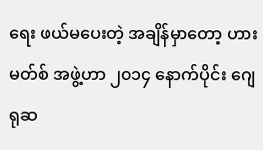ရေး ဖယ်မပေးတဲ့ အချိန်မှာတော့ ဟားမတ်စ် အဖွဲ့ဟာ ၂၀၁၄ နောက်ပိုင်း ဂျေရုဆ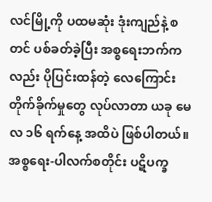လင်မြို့ကို ပထမဆုံး ဒုံးကျည်နဲ့ စတင် ပစ်ခတ်ခဲ့ပြီး အစ္စရေးဘက်ကလည်း ပိုပြင်းထန်တဲ့ လေကြောင်းတိုက်ခိုက်မှုတွေ လုပ်လာတာ ယခု မေလ ၁၆ ရက်နေ့ အထိပဲ ဖြစ်ပါတယ်။
အစ္စရေး-ပါလက်စတိုင်း ပဋိပက္ခ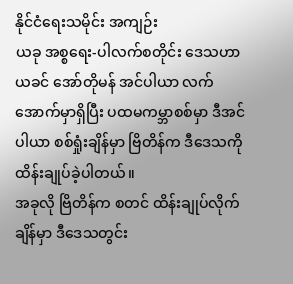နိုင်ငံရေးသမိုင်း အကျဉ်း
ယခု အစ္စရေး-ပါလက်စတိုင်း ဒေသဟာ ယခင် အော်တိုမန် အင်ပါယာ လက်အောက်မှာရှိပြီး ပထမကမ္ဘာစစ်မှာ ဒီအင်ပါယာ စစ်ရှုံးချိန်မှာ ဗြိတိန်က ဒီဒေသကို ထိန်းချုပ်ခဲ့ပါတယ်။
အခုလို ဗြိတိန်က စတင် ထိန်းချုပ်လိုက်ချိန်မှာ ဒီဒေသတွင်း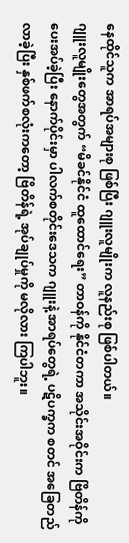နေထိုင်သူက အာရပ်အများစု ဖြစ်ပြီး ဂျူးလူမျိုးက လူနည်းစု ဖြစ်ပါတယ်။
ဂျူးလူမျိုးတွေအတွက် “မိခင်နိုင်ငံ ထူထောင်ရေး” တာဝန်ကို နိုင်ငံတကာ အသိုင်းအဝိုင်းက ဗြိတိန်ကို ပေးအပ်ခဲ့ပြီး နောက်ပိုင်းမှာ ပါလက်စတိုင်းဒေသက ဂျူးနဲ့ အာရပ်တွေရဲ့ ပဋိပက္ခက စတင် အခြေတည်လာခဲ့ပြီး နှစ်ဖက်စလုံးကတော့ ဗြိတိန်ရဲ့ အုပ်ချုပ်မှုကို မလိုလား ကြပါဘူး။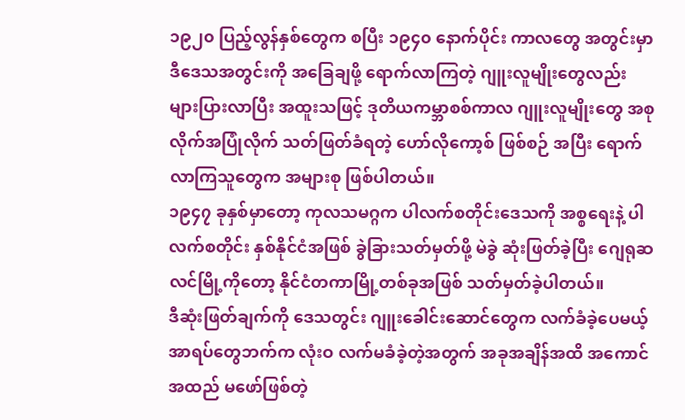၁၉၂၀ ပြည့်လွန်နှစ်တွေက စပြီး ၁၉၄၀ နောက်ပိုင်း ကာလတွေ အတွင်းမှာ ဒီဒေသအတွင်းကို အခြေချဖို့ ရောက်လာကြတဲ့ ဂျူးလူမျိုးတွေလည်း များပြားလာပြီး အထူးသဖြင့် ဒုတိယကမ္ဘာစစ်ကာလ ဂျူးလူမျိုးတွေ အစုလိုက်အပြုံလိုက် သတ်ဖြတ်ခံရတဲ့ ဟော်လိုကော့စ် ဖြစ်စဉ် အပြီး ရောက်လာကြသူတွေက အများစု ဖြစ်ပါတယ်။
၁၉၄၇ ခုနှစ်မှာတော့ ကုလသမဂ္ဂက ပါလက်စတိုင်းဒေသကို အစ္စရေးနဲ့ ပါလက်စတိုင်း နှစ်နိုင်ငံအဖြစ် ခွဲခြားသတ်မှတ်ဖို့ မဲခွဲ ဆုံးဖြတ်ခဲ့ပြီး ဂျေရုဆလင်မြို့ကိုတော့ နိုင်ငံတကာမြို့တစ်ခုအဖြစ် သတ်မှတ်ခဲ့ပါတယ်။
ဒီဆုံးဖြတ်ချက်ကို ဒေသတွင်း ဂျူးခေါင်းဆောင်တွေက လက်ခံခဲ့ပေမယ့် အာရပ်တွေဘက်က လုံးဝ လက်မခံခဲ့တဲ့အတွက် အခုအချိန်အထိ အကောင်အထည် မဖော်ဖြစ်တဲ့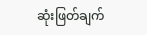ဆုံးဖြတ်ချက်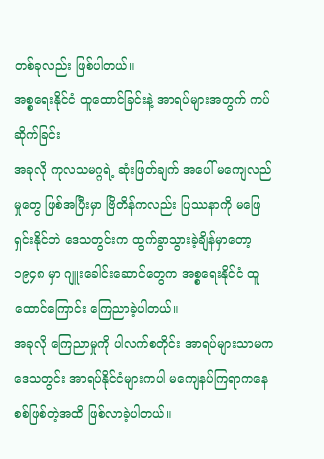တစ်ခုလည်း ဖြစ်ပါတယ်။
အစ္စရေးနိုင်ငံ ထူထောင်ခြင်းနဲ့ အာရပ်များအတွက် ကပ်ဆိုက်ခြင်း
အခုလို ကုလသမဂ္ဂရဲ့ ဆုံးဖြတ်ချက် အပေါ် မကျေလည်မှုတွေ ဖြစ်အပြီးမှာ ဗြိတိန်ကလည်း ပြဿနာကို မဖြေရှင်းနိုင်ဘဲ ဒေသတွင်းက ထွက်ခွာသွားခဲ့ချိန်မှာတော့ ၁၉၄၈ မှာ ဂျူးခေါင်းဆောင်တွေက အစ္စရေးနိုင်ငံ ထူထောင်ကြောင်း ကြေညာခဲ့ပါတယ်။
အခုလို ကြေညာမှုကို ပါလက်စတိုင်း အာရပ်များသာမက ဒေသတွင်း အာရပ်နိုင်ငံများကပါ မကျေနပ်ကြရာကနေ စစ်ဖြစ်တဲ့အထိ ဖြစ်လာခဲ့ပါတယ်။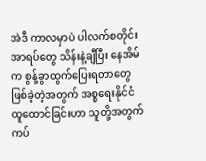အဲဒီ ကာလမှာပဲ ပါလက်စတိုင်း အာရပ်တွေ သိန်းနဲ့ချီပြီး နေအိမ်က စွန့်ခွာထွက်ပြေးရတာတွေ ဖြစ်ခဲ့တဲ့အတွက် အစ္စရေးနိုင်ငံထူထောင်ခြင်းဟာ သူတို့အတွက် ကပ်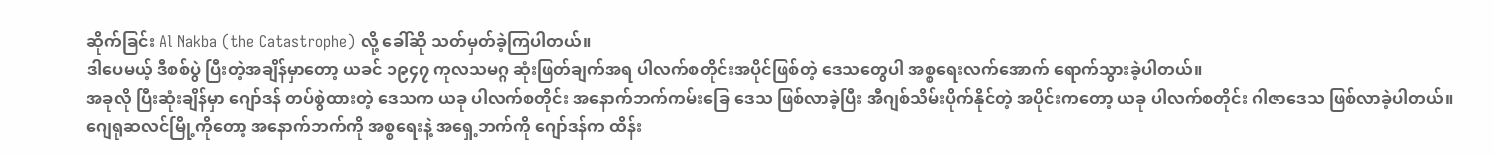ဆိုက်ခြင်း Al Nakba (the Catastrophe) လို့ ခေါ်ဆို သတ်မှတ်ခဲ့ကြပါတယ်။
ဒါပေမယ့် ဒီစစ်ပွဲ ပြီးတဲ့အချိန်မှာတော့ ယခင် ၁၉၄၇ ကုလသမဂ္ဂ ဆုံးဖြတ်ချက်အရ ပါလက်စတိုင်းအပိုင်ဖြစ်တဲ့ ဒေသတွေပါ အစ္စရေးလက်အောက် ရောက်သွားခဲ့ပါတယ်။
အခုလို ပြီးဆုံးချိန်မှာ ဂျော်ဒန် တပ်စွဲထားတဲ့ ဒေသက ယခု ပါလက်စတိုင်း အနောက်ဘက်ကမ်းခြေ ဒေသ ဖြစ်လာခဲ့ပြီး အီဂျစ်သိမ်းပိုက်နိုင်တဲ့ အပိုင်းကတော့ ယခု ပါလက်စတိုင်း ဂါဇာဒေသ ဖြစ်လာခဲ့ပါတယ်။
ဂျေရုဆလင်မြို့ကိုတော့ အနောက်ဘက်ကို အစ္စရေးနဲ့ အရှေ့ဘက်ကို ဂျော်ဒန်က ထိန်း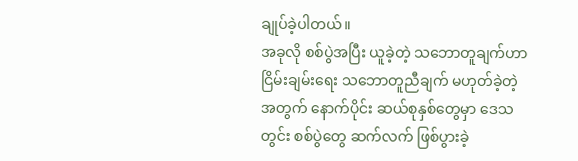ချုပ်ခဲ့ပါတယ်။
အခုလို စစ်ပွဲအပြီး ယူခဲ့တဲ့ သဘောတူချက်ဟာ ငြိမ်းချမ်းရေး သဘောတူညီချက် မဟုတ်ခဲ့တဲ့အတွက် နောက်ပိုင်း ဆယ်စုနှစ်တွေမှာ ဒေသတွင်း စစ်ပွဲတွေ ဆက်လက် ဖြစ်ပွားခဲ့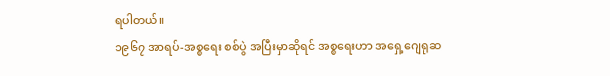ရပါတယ်။
၁၉၆၇ အာရပ်-အစ္စရေး စစ်ပွဲ အပြီးမှာဆိုရင် အစ္စရေးဟာ အရှေ့ဂျေရုဆ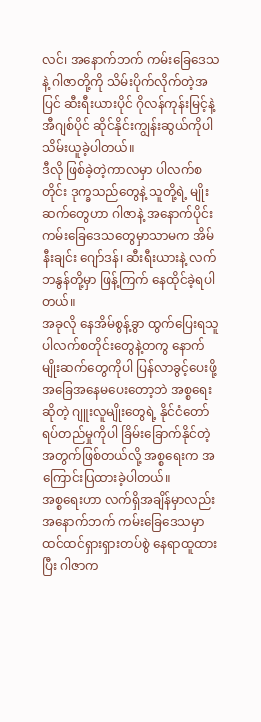လင်၊ အနောက်ဘက် ကမ်းခြေဒေသနဲ့ ဂါဇာတို့ကို သိမ်းပိုက်လိုက်တဲ့အပြင် ဆီးရီးယားပိုင် ဂိုလန်ကုန်းမြင့်နဲ့ အီဂျစ်ပိုင် ဆိုင်နိုင်းကျွန်းဆွယ်ကိုပါ သိမ်းယူခဲ့ပါတယ်။
ဒီလို ဖြစ်ခဲ့တဲ့ကာလမှာ ပါလက်စတိုင်း ဒုက္ခသည်တွေနဲ့ သူတို့ရဲ့ မျိုးဆက်တွေဟာ ဂါဇာနဲ့ အနောက်ပိုင်း ကမ်းခြေဒေသတွေမှာသာမက အိမ်နီးချင်း ဂျော်ဒန်၊ ဆီးရီးယားနဲ့ လက်ဘနွန်တို့မှာ ဖြန့်ကြက် နေထိုင်ခဲ့ရပါတယ်။
အခုလို နေအိမ်စွန့်ခွာ ထွက်ပြေးရသူ ပါလက်စတိုင်းတွေနဲ့တကွ နောက်မျိုးဆက်တွေကိုပါ ပြန်လာခွင့်ပေးဖို့ အခြေအနေမပေးတော့ဘဲ အစ္စရေးဆိုတဲ့ ဂျူးလူမျိုးတွေရဲ့ နိုင်ငံတော် ရပ်တည်မှုကိုပါ ခြိမ်းခြောက်နိုင်တဲ့အတွက်ဖြစ်တယ်လို့ အစ္စရေးက အကြောင်းပြထားခဲ့ပါတယ်။
အစ္စရေးဟာ လက်ရှိအချိန်မှာလည်း အနောက်ဘက် ကမ်းခြေဒေသမှာ ထင်ထင်ရှားရှားတပ်စွဲ နေရာထူထားပြီး ဂါဇာက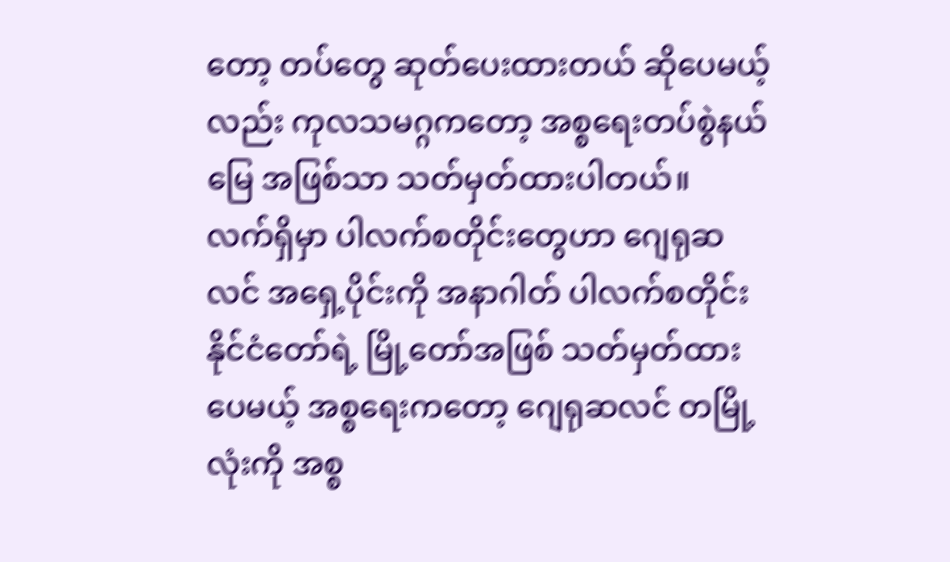တော့ တပ်တွေ ဆုတ်ပေးထားတယ် ဆိုပေမယ့်လည်း ကုလသမဂ္ဂကတော့ အစ္စရေးတပ်စွဲနယ်မြေ အဖြစ်သာ သတ်မှတ်ထားပါတယ်။
လက်ရှိမှာ ပါလက်စတိုင်းတွေဟာ ဂျေရုဆလင် အရှေ့ပိုင်းကို အနာဂါတ် ပါလက်စတိုင်း နိုင်ငံတော်ရဲ့ မြို့တော်အဖြစ် သတ်မှတ်ထားပေမယ့် အစ္စရေးကတော့ ဂျေရုဆလင် တမြို့လုံးကို အစ္စ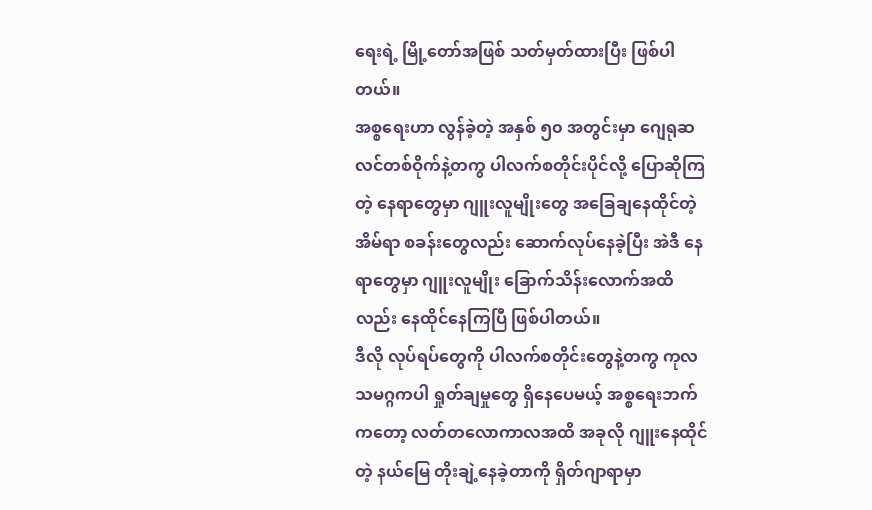ရေးရဲ့ မြို့တော်အဖြစ် သတ်မှတ်ထားပြီး ဖြစ်ပါတယ်။
အစ္စရေးဟာ လွန်ခဲ့တဲ့ အနှစ် ၅၀ အတွင်းမှာ ဂျေရုဆလင်တစ်ဝိုက်နဲ့တကွ ပါလက်စတိုင်းပိုင်လို့ ပြောဆိုကြတဲ့ နေရာတွေမှာ ဂျူးလူမျိုးတွေ အခြေချနေထိုင်တဲ့ အိမ်ရာ စခန်းတွေလည်း ဆောက်လုပ်နေခဲ့ပြီး အဲဒီ နေရာတွေမှာ ဂျူးလူမျိုး ခြောက်သိန်းလောက်အထိလည်း နေထိုင်နေကြပြီ ဖြစ်ပါတယ်။
ဒီလို လုပ်ရပ်တွေကို ပါလက်စတိုင်းတွေနဲ့တကွ ကုလသမဂ္ဂကပါ ရှုတ်ချမှုတွေ ရှိနေပေမယ့် အစ္စရေးဘက်ကတော့ လတ်တလောကာလအထိ အခုလို ဂျူးနေထိုင်တဲ့ နယ်မြေ တိုးချဲ့နေခဲ့တာကို ရှိတ်ဂျာရာမှာ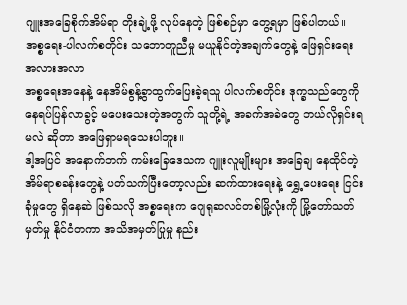ဂျူးအခြေစိုက်အိမ်ရာ တိုးချဲ့ဖို့ လုပ်နေတဲ့ ဖြစ်စဉ်မှာ တွေ့ရမှာ ဖြစ်ပါတယ်။
အစ္စရေး-ပါလက်စတိုင်း သဘောတူညီမှု မယူနိုင်တဲ့အချက်တွေနဲ့ ဖြေရှင်းရေး အလားအလာ
အစ္စရေးအနေနဲ့ နေအိမ်စွန့်ခွာထွက်ပြေးခဲ့ရသူ ပါလက်စတိုင်း ဒုက္ခသည်တွေကို နေရပ်ပြန်လာခွင့် မပေးသေးတဲ့အတွက် သူတို့ရဲ့ အခက်အခဲတွေ ဘယ်လိုရှင်းရမလဲ ဆိုတာ အဖြေရှာမရသေးပါဘူး။
ဒါ့အပြင် အနောက်ဘက် ကမ်းခြေဒေသက ဂျူးလူမျိုးများ အခြေချ နေထိုင်တဲ့ အိမ်ရာစခန်းတွေနဲ့ ပတ်သက်ပြီးတော့လည်း ဆက်ထားရေးနဲ့ ရွှေ့ပေးရေး ငြင်းခုံမှုတွေ ရှိနေဆဲ ဖြစ်သလို အစ္စရေးက ဂျေရုဆလင်တစ်မြို့လုံးကို မြို့တော်သတ်မှတ်မှု နိုင်ငံတကာ အသိအမှတ်ပြုမှု နည်း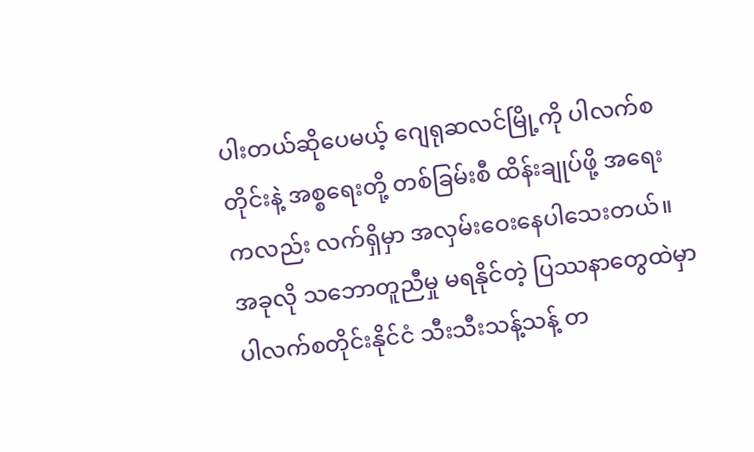ပါးတယ်ဆိုပေမယ့် ဂျေရုဆလင်မြို့ကို ပါလက်စတိုင်းနဲ့ အစ္စရေးတို့ တစ်ခြမ်းစီ ထိန်းချုပ်ဖို့ အရေးကလည်း လက်ရှိမှာ အလှမ်းဝေးနေပါသေးတယ်။
အခုလို သဘောတူညီမှု မရနိုင်တဲ့ ပြဿနာတွေထဲမှာ ပါလက်စတိုင်းနိုင်ငံ သီးသီးသန့်သန့် တ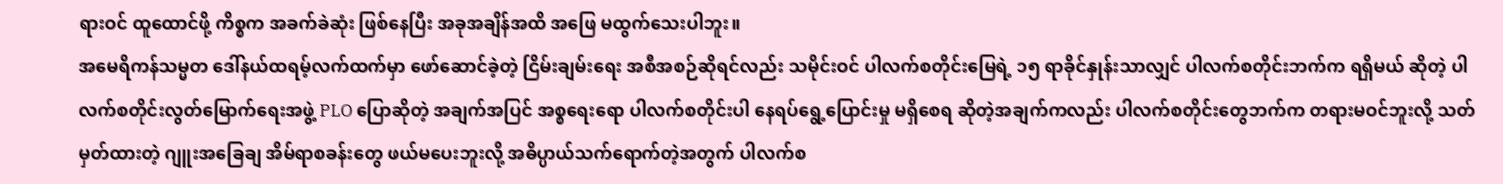ရားဝင် ထူထောင်ဖို့ ကိစ္စက အခက်ခဲဆုံး ဖြစ်နေပြီး အခုအချိန်အထိ အဖြေ မထွက်သေးပါဘူး။
အမေရိကန်သမ္မတ ဒေါ်နယ်ထရမ့်လက်ထက်မှာ ဖော်ဆောင်ခဲ့တဲ့ ငြိမ်းချမ်းရေး အစီအစဉ်ဆိုရင်လည်း သမိုင်းဝင် ပါလက်စတိုင်းမြေရဲ့ ၁၅ ရာခိုင်နှုန်းသာလျှင် ပါလက်စတိုင်းဘက်က ရရှိမယ် ဆိုတဲ့ ပါလက်စတိုင်းလွတ်မြောက်ရေးအဖွဲ့ PLO ပြောဆိုတဲ့ အချက်အပြင် အစ္စရေးရော ပါလက်စတိုင်းပါ နေရပ်ရွေ့ပြောင်းမှု မရှိစေရ ဆိုတဲ့အချက်ကလည်း ပါလက်စတိုင်းတွေဘက်က တရားမဝင်ဘူးလို့ သတ်မှတ်ထားတဲ့ ဂျူးအခြေချ အိမ်ရာစခန်းတွေ ဖယ်မပေးဘူးလို့ အဓိပ္ပာယ်သက်ရောက်တဲ့အတွက် ပါလက်စ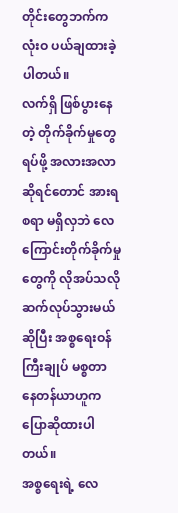တိုင်းတွေဘက်က လုံးဝ ပယ်ချထားခဲ့ပါတယ်။
လက်ရှိ ဖြစ်ပွားနေတဲ့ တိုက်ခိုက်မှုတွေ ရပ်ဖို့ အလားအလာဆိုရင်တောင် အားရစရာ မရှိလှဘဲ လေကြောင်းတိုက်ခိုက်မှုတွေကို လိုအပ်သလို ဆက်လုပ်သွားမယ် ဆိုပြီး အစ္စရေးဝန်ကြီးချုပ် မစ္စတာ နေတန်ယာဟူက ပြောဆိုထားပါတယ်။
အစ္စရေးရဲ့ လေ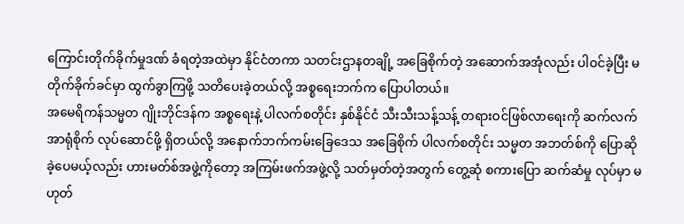ကြောင်းတိုက်ခိုက်မှုဒဏ် ခံရတဲ့အထဲမှာ နိုင်ငံတကာ သတင်းဌာနတချို့ အခြေစိုက်တဲ့ အဆောက်အအုံလည်း ပါဝင်ခဲ့ပြီး မတိုက်ခိုက်ခင်မှာ ထွက်ခွာကြဖို့ သတိပေးခဲ့တယ်လို့ အစ္စရေးဘက်က ပြောပါတယ်။
အမေရိကန်သမ္မတ ဂျိုးဘိုင်ဒန်က အစ္စရေးနဲ့ ပါလက်စတိုင်း နှစ်နိုင်ငံ သီးသီးသန့်သန့် တရားဝင်ဖြစ်လာရေးကို ဆက်လက် အာရုံစိုက် လုပ်ဆောင်ဖို့ ရှိတယ်လို့ အနောက်ဘက်ကမ်းခြေဒေသ အခြေစိုက် ပါလက်စတိုင်း သမ္မတ အဘတ်စ်ကို ပြောဆိုခဲ့ပေမယ့်လည်း ဟားမတ်စ်အဖွဲ့ကိုတော့ အကြမ်းဖက်အဖွဲ့လို့ သတ်မှတ်တဲ့အတွက် တွေ့ဆုံ စကားပြော ဆက်ဆံမှု လုပ်မှာ မဟုတ်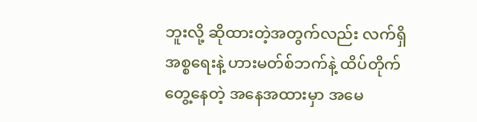ဘူးလို့ ဆိုထားတဲ့အတွက်လည်း လက်ရှိ အစ္စရေးနဲ့ ဟားမတ်စ်ဘက်နဲ့ ထိပ်တိုက်တွေ့နေတဲ့ အနေအထားမှာ အမေ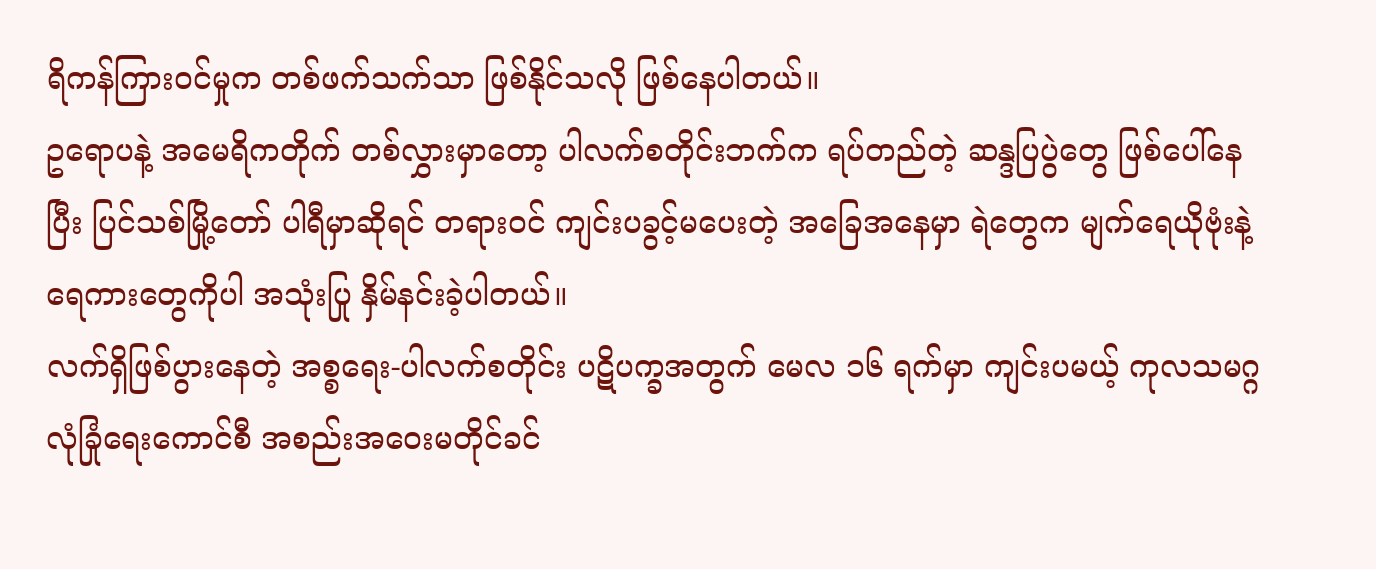ရိကန်ကြားဝင်မှုက တစ်ဖက်သက်သာ ဖြစ်နိုင်သလို ဖြစ်နေပါတယ်။
ဥရောပနဲ့ အမေရိကတိုက် တစ်လွှားမှာတော့ ပါလက်စတိုင်းဘက်က ရပ်တည်တဲ့ ဆန္ဒပြပွဲတွေ ဖြစ်ပေါ်နေပြီး ပြင်သစ်မြို့တော် ပါရီမှာဆိုရင် တရားဝင် ကျင်းပခွင့်မပေးတဲ့ အခြေအနေမှာ ရဲတွေက မျက်ရေယိုဗုံးနဲ့ ရေကားတွေကိုပါ အသုံးပြု နှိမ်နင်းခဲ့ပါတယ်။
လက်ရှိဖြစ်ပွားနေတဲ့ အစ္စရေး-ပါလက်စတိုင်း ပဋိပက္ခအတွက် မေလ ၁၆ ရက်မှာ ကျင်းပမယ့် ကုလသမဂ္ဂ လုံခြုံရေးကောင်စီ အစည်းအဝေးမတိုင်ခင်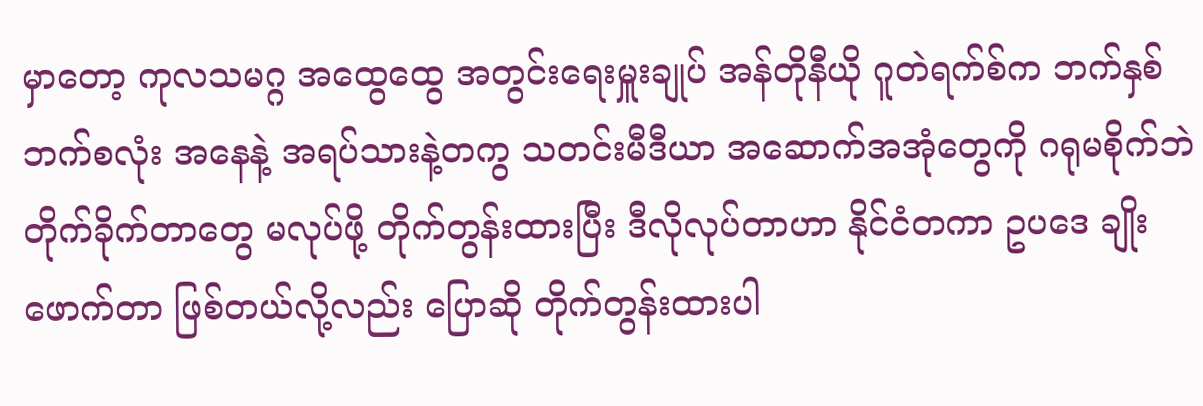မှာတော့ ကုလသမဂ္ဂ အထွေထွေ အတွင်းရေးမှူးချုပ် အန်တိုနီယို ဂူတဲရက်စ်က ဘက်နှစ်ဘက်စလုံး အနေနဲ့ အရပ်သားနဲ့တကွ သတင်းမီဒီယာ အဆောက်အအုံတွေကို ဂရုမစိုက်ဘဲ တိုက်ခိုက်တာတွေ မလုပ်ဖို့ တိုက်တွန်းထားပြီး ဒီလိုလုပ်တာဟာ နိုင်ငံတကာ ဥပဒေ ချိုးဖောက်တာ ဖြစ်တယ်လို့လည်း ပြောဆို တိုက်တွန်းထားပါ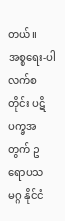တယ်။
အစ္စရေး-ပါလက်စတိုင်း ပဋိပက္ခအတွက် ဥရောပသမဂ္ဂ နိုင်ငံ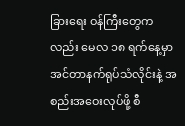ခြားရေး ဝန်ကြီးတွေကလည်း မေလ ၁၈ ရက်နေ့မှာ အင်တာနက်ရုပ်သံလိုင်းနဲ့ အစည်းအဝေးလုပ်ဖို့ စီ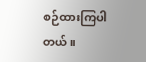စဉ်ထားကြပါတယ်။